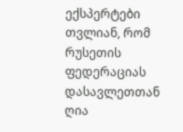ექსპერტები თვლიან, რომ რუსეთის ფედერაციას დასავლეთთან ღია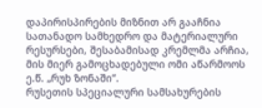დაპირისპირების მიზნით არ გააჩნია სათანადო სამხედრო და მატერიალური რესურსები, შესაბამისად კრემლმა არჩია, მის მიერ გამოცხადებული ომი აწარმოოს ე.წ. „რუხ ზონაში“.
რუსეთის სპეციალური სამსახურების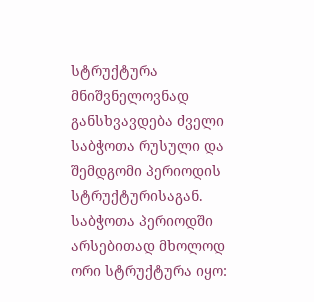სტრუქტურა მნიშვნელოვნად განსხვავდება ძველი საბჭოთა რუსული და შემდგომი პერიოდის სტრუქტურისაგან. საბჭოთა პერიოდში არსებითად მხოლოდ ორი სტრუქტურა იყო: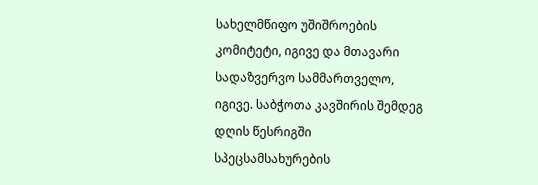სახელმწიფო უშიშროების კომიტეტი, იგივე და მთავარი სადაზვერვო სამმართველო, იგივე. საბჭოთა კავშირის შემდეგ დღის წესრიგში სპეცსამსახურების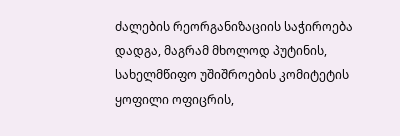ძალების რეორგანიზაციის საჭიროება დადგა, მაგრამ მხოლოდ პუტინის, სახელმწიფო უშიშროების კომიტეტის ყოფილი ოფიცრის,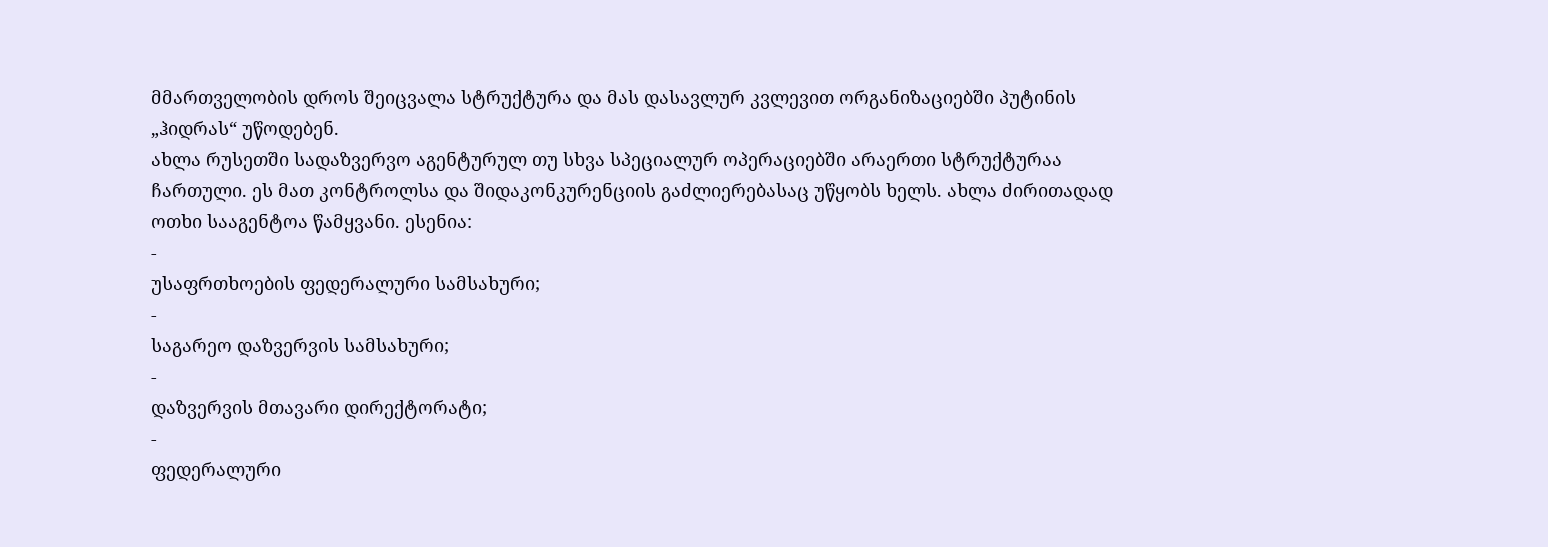მმართველობის დროს შეიცვალა სტრუქტურა და მას დასავლურ კვლევით ორგანიზაციებში პუტინის „ჰიდრას“ უწოდებენ.
ახლა რუსეთში სადაზვერვო აგენტურულ თუ სხვა სპეციალურ ოპერაციებში არაერთი სტრუქტურაა ჩართული. ეს მათ კონტროლსა და შიდაკონკურენციის გაძლიერებასაც უწყობს ხელს. ახლა ძირითადად ოთხი სააგენტოა წამყვანი. ესენია:
-
უსაფრთხოების ფედერალური სამსახური;
-
საგარეო დაზვერვის სამსახური;
-
დაზვერვის მთავარი დირექტორატი;
-
ფედერალური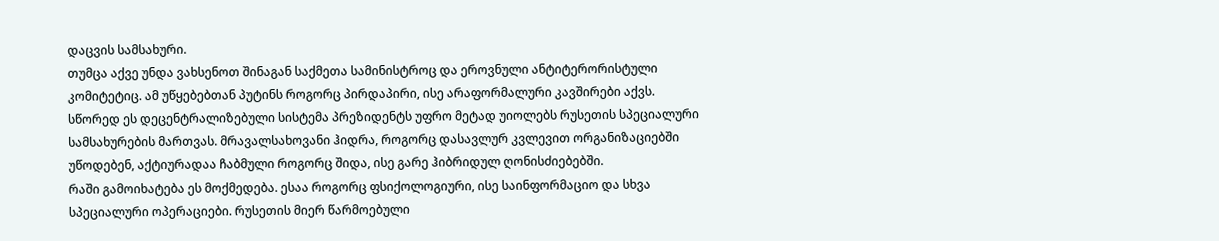დაცვის სამსახური.
თუმცა აქვე უნდა ვახსენოთ შინაგან საქმეთა სამინისტროც და ეროვნული ანტიტერორისტული კომიტეტიც. ამ უწყებებთან პუტინს როგორც პირდაპირი, ისე არაფორმალური კავშირები აქვს. სწორედ ეს დეცენტრალიზებული სისტემა პრეზიდენტს უფრო მეტად უიოლებს რუსეთის სპეციალური სამსახურების მართვას. მრავალსახოვანი ჰიდრა, როგორც დასავლურ კვლევით ორგანიზაციებში უწოდებენ, აქტიურადაა ჩაბმული როგორც შიდა, ისე გარე ჰიბრიდულ ღონისძიებებში.
რაში გამოიხატება ეს მოქმედება. ესაა როგორც ფსიქოლოგიური, ისე საინფორმაციო და სხვა სპეციალური ოპერაციები. რუსეთის მიერ წარმოებული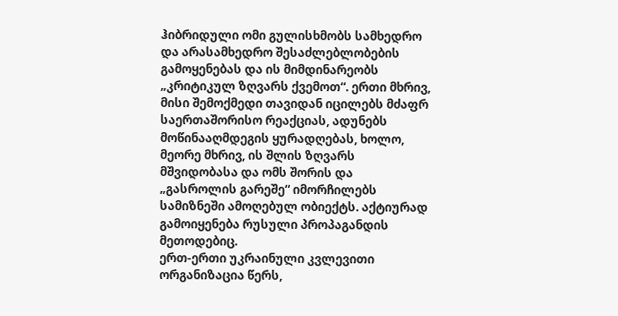ჰიბრიდული ომი გულისხმობს სამხედრო და არასამხედრო შესაძლებლობების გამოყენებას და ის მიმდინარეობს „კრიტიკულ ზღვარს ქვემოთ“. ერთი მხრივ, მისი შემოქმედი თავიდან იცილებს მძაფრ საერთაშორისო რეაქციას, ადუნებს მოწინააღმდეგის ყურადღებას, ხოლო, მეორე მხრივ, ის შლის ზღვარს მშვიდობასა და ომს შორის და „გასროლის გარეშე“ იმორჩილებს სამიზნეში ამოღებულ ობიექტს. აქტიურად გამოიყენება რუსული პროპაგანდის მეთოდებიც.
ერთ-ერთი უკრაინული კვლევითი ორგანიზაცია წერს,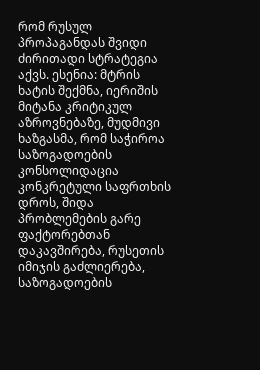რომ რუსულ პროპაგანდას შვიდი ძირითადი სტრატეგია აქვს. ესენია: მტრის ხატის შექმნა, იერიშის მიტანა კრიტიკულ აზროვნებაზე, მუდმივი ხაზგასმა, რომ საჭიროა საზოგადოების კონსოლიდაცია კონკრეტული საფრთხის დროს, შიდა პრობლემების გარე ფაქტორებთან დაკავშირება, რუსეთის იმიჯის გაძლიერება, საზოგადოების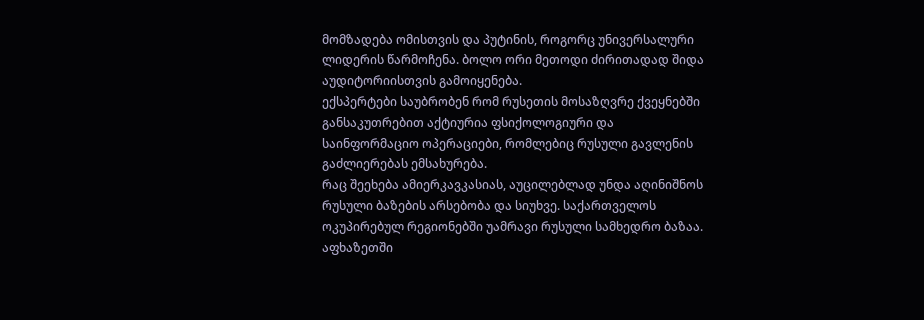მომზადება ომისთვის და პუტინის, როგორც უნივერსალური ლიდერის წარმოჩენა. ბოლო ორი მეთოდი ძირითადად შიდა აუდიტორიისთვის გამოიყენება.
ექსპერტები საუბრობენ რომ რუსეთის მოსაზღვრე ქვეყნებში განსაკუთრებით აქტიურია ფსიქოლოგიური და საინფორმაციო ოპერაციები, რომლებიც რუსული გავლენის გაძლიერებას ემსახურება.
რაც შეეხება ამიერკავკასიას, აუცილებლად უნდა აღინიშნოს რუსული ბაზების არსებობა და სიუხვე. საქართველოს ოკუპირებულ რეგიონებში უამრავი რუსული სამხედრო ბაზაა. აფხაზეთში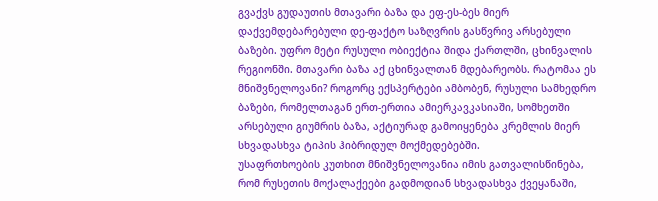გვაქვს გუდაუთის მთავარი ბაზა და ეფ-ეს-ბეს მიერ დაქვემდებარებული დე-ფაქტო საზღვრის გასწვრივ არსებული ბაზები. უფრო მეტი რუსული ობიექტია შიდა ქართლში, ცხინვალის რეგიონში. მთავარი ბაზა აქ ცხინვალთან მდებარეობს. რატომაა ეს მნიშვნელოვანი? როგორც ექსპერტები ამბობენ, რუსული სამხედრო ბაზები, რომელთაგან ერთ-ერთია ამიერკავკასიაში, სომხეთში არსებული გიუმრის ბაზა, აქტიურად გამოიყენება კრემლის მიერ სხვადასხვა ტიპის ჰიბრიდულ მოქმედებებში.
უსაფრთხოების კუთხით მნიშვნელოვანია იმის გათვალისწინება, რომ რუსეთის მოქალაქეები გადმოდიან სხვადასხვა ქვეყანაში,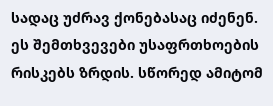სადაც უძრავ ქონებასაც იძენენ. ეს შემთხვევები უსაფრთხოების რისკებს ზრდის. სწორედ ამიტომ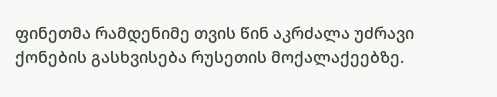ფინეთმა რამდენიმე თვის წინ აკრძალა უძრავი ქონების გასხვისება რუსეთის მოქალაქეებზე.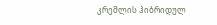კრემლის ჰიბრიდულ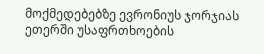მოქმედებებზე ევრონიუს ჯორჯიას ეთერში უსაფრთხოების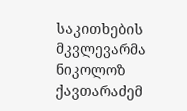საკითხების მკვლევარმა ნიკოლოზ ქავთარაძემ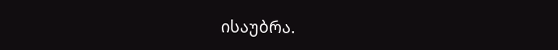ისაუბრა.